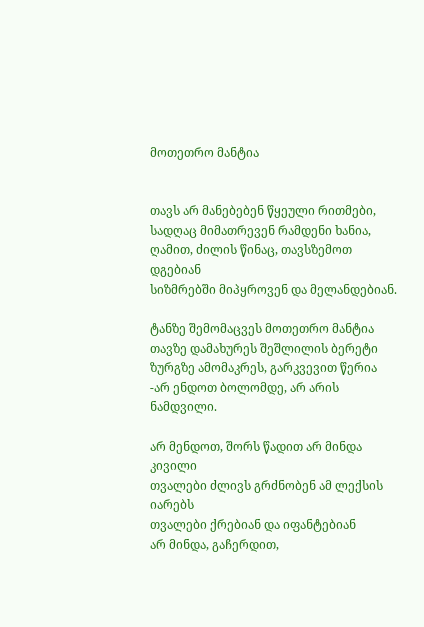მოთეთრო მანტია


თავს არ მანებებენ წყეული რითმები,
სადღაც მიმათრევენ რამდენი ხანია,
ღამით, ძილის წინაც, თავსზემოთ დგებიან
სიზმრებში მიპყროვენ და მელანდებიან.

ტანზე შემომაცვეს მოთეთრო მანტია
თავზე დამახურეს შეშლილის ბერეტი
ზურგზე ამომაკრეს, გარკვევით წერია
-არ ენდოთ ბოლომდე, არ არის ნამდვილი.

არ მენდოთ, შორს წადით არ მინდა  კივილი
თვალები ძლივს გრძნობენ ამ ლექსის იარებს
თვალები ქრებიან და იფანტებიან
არ მინდა, გაჩერდით,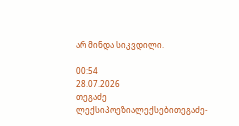არ მინდა სიკვდილი.

00:54
28.07.2026
თეგაძე
ლექსიპოეზიალექსებითეგაძე-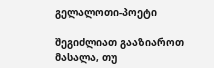გელალოთი-პოეტი

შეგიძლიათ გააზიაროთ მასალა, თუ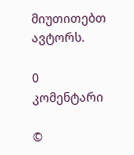მიუთითებთ ავტორს.

0 კომენტარი

©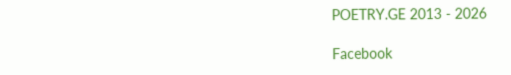POETRY.GE 2013 - 2026

Facebook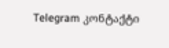Telegram კონტაქტი